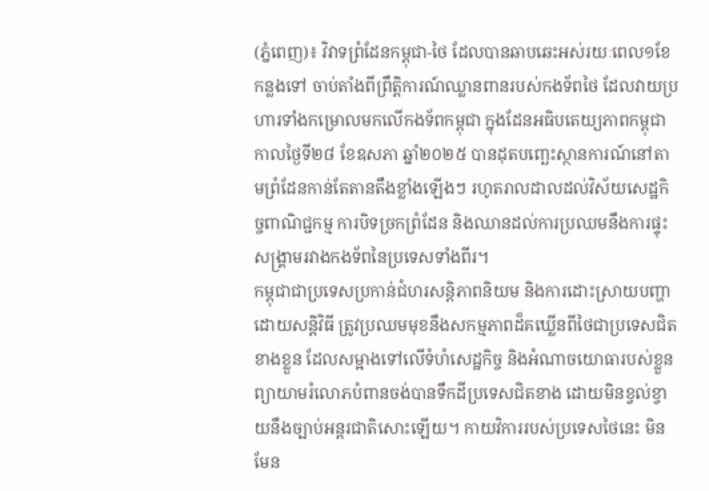(ភ្នំពេញ)៖ វិវាទព្រំដែនកម្ពុជា-ថៃ ដែលបានឆាបឆេះអស់រយៈពេល១ខែកន្លងទៅ ចាប់តាំងពីព្រឹត្តិការណ៍ឈ្លានពានរបស់កងទ័ពថៃ ដែលវាយប្រហារទាំងកម្រោលមកលើកងទ័ពកម្ពុជា ក្នុងដែនអធិបតេយ្យភាពកម្ពុជា កាលថ្ងៃទី២៨ ខែឧសភា ឆ្នាំ២០២៥ បានដុតបញ្ឆេះស្ថានការណ៍នៅតាមព្រំដែនកាន់តែតានតឹងខ្លាំងឡើងៗ រហូតរាលដាលដល់វិស័យសេដ្ឋកិច្ចពាណិជ្ជកម្ម ការបិទច្រកព្រំដែន និងឈានដល់ការប្រឈមនឹងការផ្ទុះសង្គ្រាមរវាងកងទ័ពនៃប្រទេសទាំងពីរ។
កម្ពុជាជាប្រទេសប្រកាន់ជំហរសន្តិភាពនិយម និងការដោះស្រាយបញ្ហាដោយសន្តិវិធី ត្រូវប្រឈមមុខនឹងសកម្មភាពដ៏គឃ្លើនពីថៃជាប្រទេសជិតខាងខ្លួន ដែលសម្អាងទៅលើទំហំសេដ្ឋកិច្ច និងអំណាចយោធារបស់ខ្លួន ព្យាយាមរំលោភបំពានចង់បានទឹកដីប្រទេសជិតខាង ដោយមិនខ្វល់ខ្វាយនឹងច្បាប់អន្តរជាតិសោះឡើយ។ កាយវិការរបស់ប្រទេសថៃនេះ មិនមែន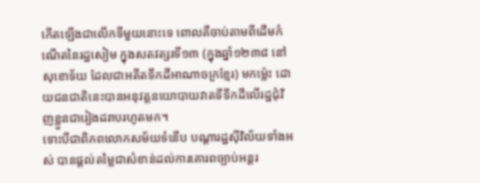កើតឡើងជាលើកទីមួយនោះទេ ពោលគឺចាប់តាមពីដើមកំណើតនៃរដ្ឋសៀម ក្នុងសតវត្សរទី១៣ (ក្នុងឆ្នាំ១២៣៨ នៅសុខោទ័យ ដែលជាអតីតទឹកដីអាណាចក្រខ្មែរ) មកម្ល៉េះ ដោយជនជាតិនេះបានអនុវត្តនយោបាយវាតទីទឹកដីលើរដ្ឋជុំវិញខ្លួនជារៀងដរាបរហូតមក។
ទោះបីជាពិភពលោកសម័យទំនើប បណ្ដារដ្ឋស៊ីវិល័យទាំងអស់ បានផ្ដល់តម្លៃជាសំខាន់ដល់ការគោរពច្បាប់អន្តរ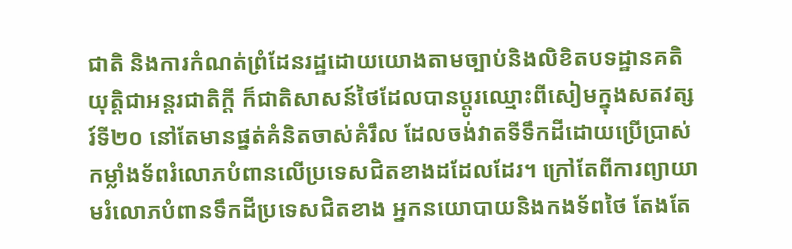ជាតិ និងការកំណត់ព្រំដែនរដ្ឋដោយយោងតាមច្បាប់និងលិខិតបទដ្ឋានគតិយុត្តិជាអន្តរជាតិក្ដី ក៏ជាតិសាសន៍ថៃដែលបានប្ដូរឈ្មោះពីសៀមក្នុងសតវត្សរ៍ទី២០ នៅតែមានផ្នត់គំនិតចាស់គំរឹល ដែលចង់វាតទីទឹកដីដោយប្រើប្រាស់កម្លាំងទ័ពរំលោភបំពានលើប្រទេសជិតខាងដដែលដែរ។ ក្រៅតែពីការព្យាយាមរំលោភបំពានទឹកដីប្រទេសជិតខាង អ្នកនយោបាយនិងកងទ័ពថៃ តែងតែ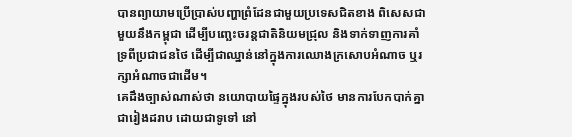បានព្យាយាមប្រើប្រាស់បញ្ហាព្រំដែនជាមួយប្រទេសជិតខាង ពិសេសជាមួយនឹងកម្ពុជា ដើម្បីបញ្ឆេះចរន្តជាតិនិយមជ្រុល និងទាក់ទាញការគាំទ្រពីប្រជាជនថៃ ដើម្បីជាឈ្នាន់នៅក្នុងការឈោងក្រសោបអំណាច ឬរក្សាអំណាចជាដើម។
គេដឹងច្បាស់ណាស់ថា នយោបាយផ្ទៃក្នុងរបស់ថៃ មានការបែកបាក់គ្នាជារៀងដរាប ដោយជាទូទៅ នៅ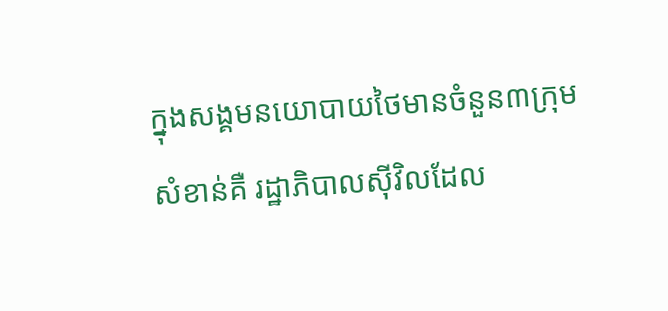ក្នុងសង្គមនយោបាយថៃមានចំនួន៣ក្រុមសំខាន់គឺ រដ្ឋាភិបាលស៊ីវិលដែល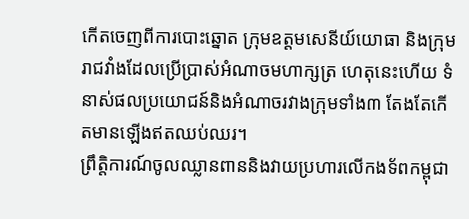កើតចេញពីការបោះឆ្នោត ក្រុមឧត្ដមសេនីយ៍យោធា និងក្រុមរាជវាំងដែលប្រើប្រាស់អំណាចមហាក្សត្រ ហេតុនេះហើយ ទំនាស់ផលប្រយោជន៍និងអំណាចរវាងក្រុមទាំង៣ តែងតែកើតមានឡើងឥតឈប់ឈរ។
ព្រឹត្តិការណ៍ចូលឈ្លានពាននិងវាយប្រហារលើកងទ័ពកម្ពុជា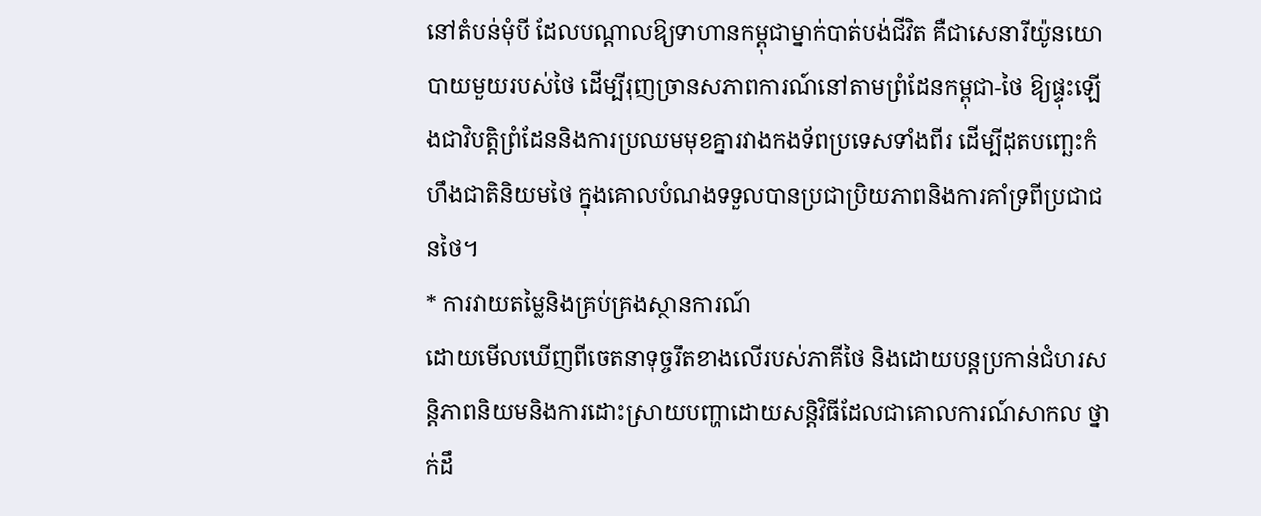នៅតំបន់មុំបី ដែលបណ្ដាលឱ្យទាហានកម្ពុជាម្នាក់បាត់បង់ជីវិត គឺជាសេនារីយ៉ូនយោបាយមួយរបស់ថៃ ដើម្បីរុញច្រានសភាពការណ៍នៅតាមព្រំដែនកម្ពុជា-ថៃ ឱ្យផ្ទុះឡើងជាវិបត្តិព្រំដែននិងការប្រឈមមុខគ្នារវាងកងទ័ពប្រទេសទាំងពីរ ដើម្បីដុតបញ្ឆេះកំហឹងជាតិនិយមថៃ ក្នុងគោលបំណងទទួលបានប្រជាប្រិយភាពនិងការគាំទ្រពីប្រជាជនថៃ។
* ការវាយតម្លៃនិងគ្រប់គ្រងស្ថានការណ៍
ដោយមើលឃើញពីចេតនាទុច្ចរឹតខាងលើរបស់ភាគីថៃ និងដោយបន្តប្រកាន់ជំហរសន្តិភាពនិយមនិងការដោះស្រាយបញ្ហាដោយសន្តិវិធីដែលជាគោលការណ៍សាកល ថ្នាក់ដឹ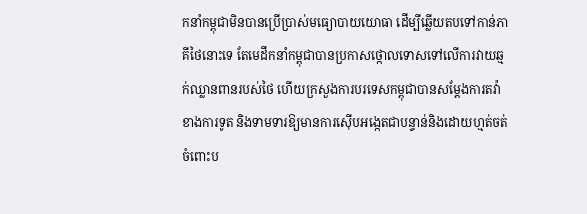កនាំកម្ពុជាមិនបានប្រើប្រាស់មធ្យោបាយយោធា ដើម្បីឆ្លើយតបទៅកាន់ភាគីថៃនោះទេ តែមេដឹកនាំកម្ពុជាបានប្រកាសថ្កោលទោសទៅលើការវាយឆ្មក់ឈ្លានពានរបស់ថៃ ហើយក្រសួងការបរទេសកម្ពុជាបានសម្ដែងការតវ៉ាខាងការទូត និងទាមទារឱ្យមានការស៊ើបអង្កេតជាបន្ទាន់និងដោយហ្មត់ចត់ចំពោះប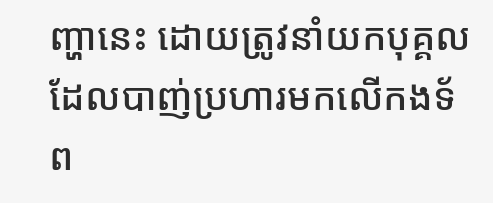ញ្ហានេះ ដោយត្រូវនាំយកបុគ្គល ដែលបាញ់ប្រហារមកលើកងទ័ព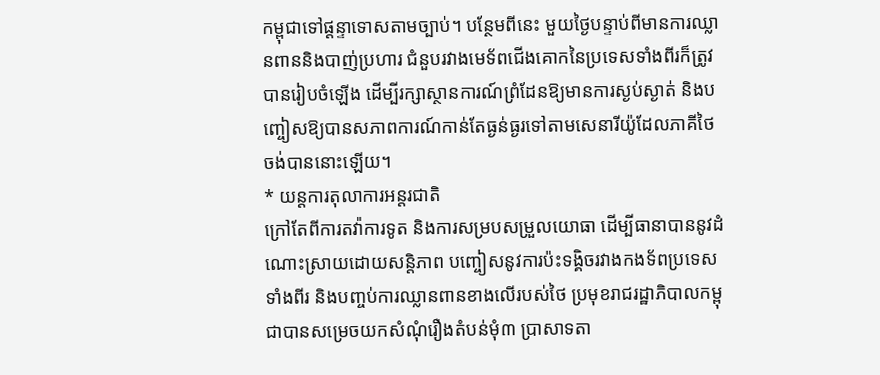កម្ពុជាទៅផ្តន្ទាទោសតាមច្បាប់។ បន្ថែមពីនេះ មួយថ្ងៃបន្ទាប់ពីមានការឈ្លានពាននិងបាញ់ប្រហារ ជំនួបរវាងមេទ័ពជើងគោកនៃប្រទេសទាំងពីរក៏ត្រូវបានរៀបចំឡើង ដើម្បីរក្សាស្ថានការណ៍ព្រំដែនឱ្យមានការស្ងប់ស្ងាត់ និងបញ្ចៀសឱ្យបានសភាពការណ៍កាន់តែធ្ងន់ធ្ងរទៅតាមសេនារីយ៉ូដែលភាគីថៃចង់បាននោះឡើយ។
* យន្តការតុលាការអន្តរជាតិ
ក្រៅតែពីការតវ៉ាការទូត និងការសម្របសម្រួលយោធា ដើម្បីធានាបាននូវដំណោះស្រាយដោយសន្តិភាព បញ្ចៀសនូវការប៉ះទង្គិចរវាងកងទ័ពប្រទេសទាំងពីរ និងបញ្ចប់ការឈ្លានពានខាងលើរបស់ថៃ ប្រមុខរាជរដ្ឋាភិបាលកម្ពុជាបានសម្រេចយកសំណុំរឿងតំបន់មុំ៣ ប្រាសាទតា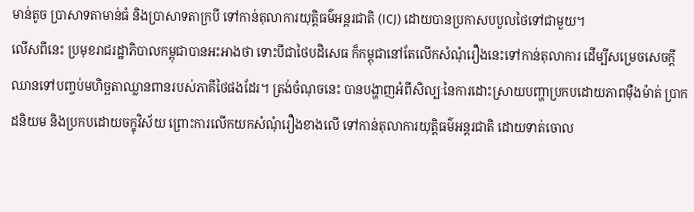មាន់តូច ប្រាសាទតាមាន់ធំ និងប្រាសាទតាក្របី ទៅកាន់តុលាការយុត្តិធម៌អន្តរជាតិ (ICJ) ដោយបានប្រកាសបបួលថៃទៅជាមួយ។
លើសពីនេះ ប្រមុខរាជរដ្ឋាភិបាលកម្ពុជាបានអះអាងថា ទោះបីជាថៃបដិសេធ ក៏កម្ពុជានៅតែលើកសំណុំរឿងនេះទៅកាន់តុលាការ ដើម្បីសម្រេចសេចក្ដី ឈានទៅបញ្ចប់មហិច្ឆតាឈ្លានពានរបស់ភាគីថៃផងដែរ។ ត្រង់ចំណុចនេះ បានបង្ហាញអំពីសិល្បៈនៃការដោះស្រាយបញ្ហាប្រកបដោយភាពម៉ឺងម៉ាត់ ប្រាកដនិយម និងប្រកបដោយចក្ខុវិស័យ ព្រោះការលើកយកសំណុំរឿងខាងលើ ទៅកាន់តុលាការយុត្តិធម៌អន្តរជាតិ ដោយទាត់ចោល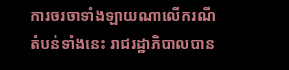ការចរចាទាំងឡាយណាលើករណីតំបន់ទាំងនេះ រាជរដ្ឋាភិបាលបាន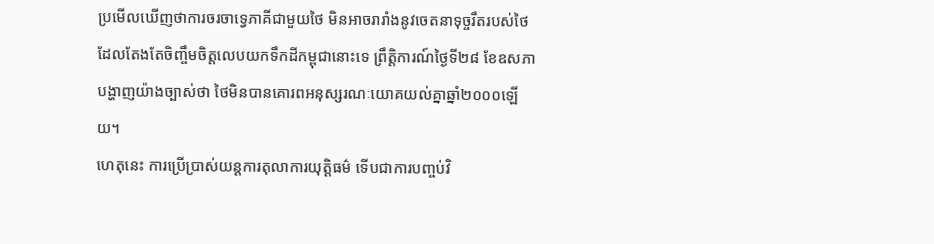ប្រមើលឃើញថាការចរចាទ្វេភាគីជាមួយថៃ មិនអាចរារាំងនូវចេតនាទុច្ចរឹតរបស់ថៃដែលតែងតែចិញ្ចឹមចិត្តលេបយកទឹកដីកម្ពុជានោះទេ ព្រឹត្តិការណ៍ថ្ងៃទី២៨ ខែឧសភា បង្ហាញយ៉ាងច្បាស់ថា ថៃមិនបានគោរពអនុស្សរណៈយោគយល់គ្នាឆ្នាំ២០០០ឡើយ។
ហេតុនេះ ការប្រើប្រាស់យន្តការតុលាការយុត្តិធម៌ ទើបជាការបញ្ចប់វិ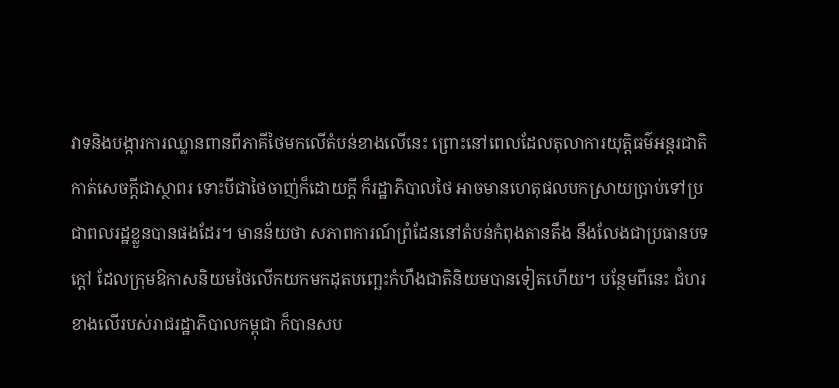វាទនិងបង្ការការឈ្លានពានពីភាគីថៃមកលើតំបន់ខាងលើនេះ ព្រោះនៅពេលដែលតុលាការយុត្តិធម៌អន្តរជាតិកាត់សេចក្ដីជាស្ថាពរ ទោះបីជាថៃចាញ់ក៏ដោយក្ដី ក៏រដ្ឋាភិបាលថៃ អាចមានហេតុផលបកស្រាយប្រាប់ទៅប្រជាពលរដ្ឋខ្លួនបានផងដែរ។ មានន័យថា សភាពការណ៍ព្រំដែននៅតំបន់កំពុងតានតឹង នឹងលែងជាប្រធានបទក្ដៅ ដែលក្រុមឱកាសនិយមថៃលើកយកមកដុតបញ្ឆេះកំហឹងជាតិនិយមបានទៀតហើយ។ បន្ថែមពីនេះ ជំហរខាងលើរបស់រាជរដ្ឋាភិបាលកម្ពុជា ក៏បានសប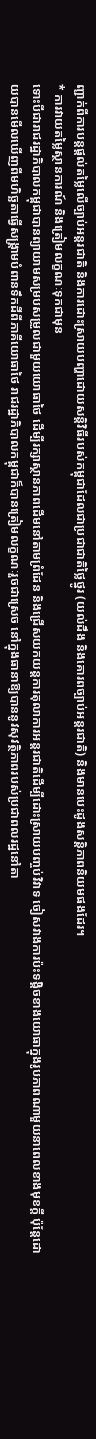ញ្ជាក់ពីការបន្តផ្ដល់តម្លៃលើច្បាប់អន្តរជាតិ និងការដោះស្រាយបញ្ហាដោយសន្តិវិធីរបស់កម្ពុជាដែលជាប្រជាជាតិថ្លៃថ្នូរ (យល់ដឹង និងគោរពច្បាប់អន្តរជាតិ) និងមានបេះដូងសន្តិភាពនិយមផងដែរ។
* ការវាយតម្លៃស្ថានការណ៍ និងត្រៀមលក្ខណៈទុកជាមុន
ទោះបីជារាជរដ្ឋាភិបាលកម្ពុជាបានព្យាយាមសម្របសម្រួលជាមួយយោធាថៃ ដើម្បីរក្សាស្ថានភាពដើមនៅតាមព្រំដែន និងជ្រើសយកយន្តការតុលាការអន្តរជាតិដើម្បីដោះស្រាយបញ្ចប់វិវាទ ចៀសវាងការប៉ះទង្គិចខាងយោធាក្នុងរូបភាពណាមួយនាពេលខាងមុខក្ដី ប៉ុន្តែដោយបានមើលឃើញពីមហិច្ឆតាធ្វើសង្គ្រាមបំពានទឹកដីពីភាគីយោធាថៃ រាជរដ្ឋាភិបាលកម្ពុជាក៏បានត្រៀមលក្ខណៈរួចជាស្រេច នៅក្នុងធានាឱ្យបាននូវសុវត្ថិភាពរបស់ប្រជាពលរដ្ឋនៅតា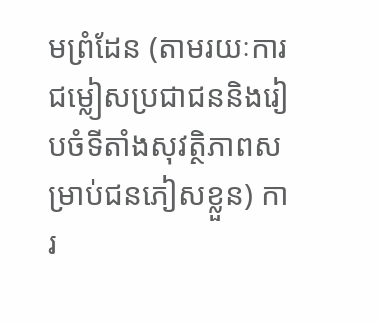មព្រំដែន (តាមរយៈការជម្លៀសប្រជាជននិងរៀបចំទីតាំងសុវត្ថិភាពសម្រាប់ជនភៀសខ្លួន) ការ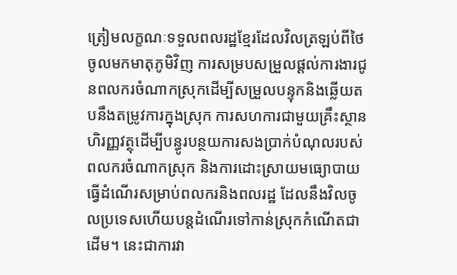ត្រៀមលក្ខណៈទទួលពលរដ្ឋខ្មែរដែលវិលត្រឡប់ពីថៃចូលមកមាតុភូមិវិញ ការសម្របសម្រួលផ្ដល់ការងារជូនពលករចំណាកស្រុកដើម្បីសម្រួលបន្ទុកនិងឆ្លើយតបនឹងតម្រូវការក្នុងស្រុក ការសហការជាមួយគ្រឹះស្ថានហិរញ្ញវត្ថុដើម្បីបន្ធូរបន្ថយការសងប្រាក់បំណុលរបស់ពលករចំណាកស្រុក និងការដោះស្រាយមធ្យោបាយធ្វើដំណើរសម្រាប់ពលករនិងពលរដ្ឋ ដែលនឹងវិលចូលប្រទេសហើយបន្តដំណើរទៅកាន់ស្រុកកំណើតជាដើម។ នេះជាការវា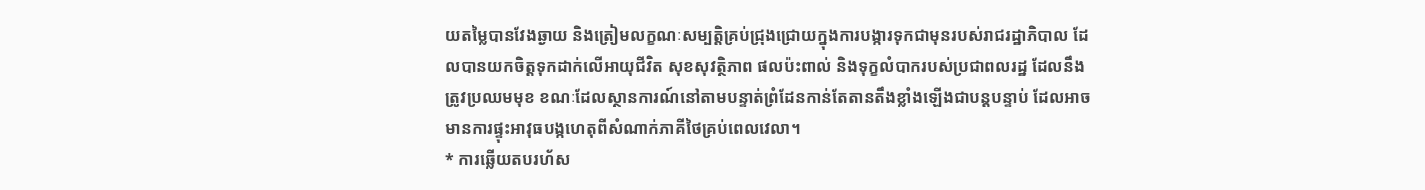យតម្លៃបានវែងឆ្ងាយ និងត្រៀមលក្ខណៈសម្បត្តិគ្រប់ជ្រុងជ្រោយក្នុងការបង្ការទុកជាមុនរបស់រាជរដ្ឋាភិបាល ដែលបានយកចិត្តទុកដាក់លើអាយុជីវិត សុខសុវត្ថិភាព ផលប៉ះពាល់ និងទុក្ខលំបាករបស់ប្រជាពលរដ្ឋ ដែលនឹងត្រូវប្រឈមមុខ ខណៈដែលស្ថានការណ៍នៅតាមបន្ទាត់ព្រំដែនកាន់តែតានតឹងខ្លាំងឡើងជាបន្តបន្ទាប់ ដែលអាចមានការផ្ទុះអាវុធបង្កហេតុពីសំណាក់ភាគីថៃគ្រប់ពេលវេលា។
* ការឆ្លើយតបរហ័ស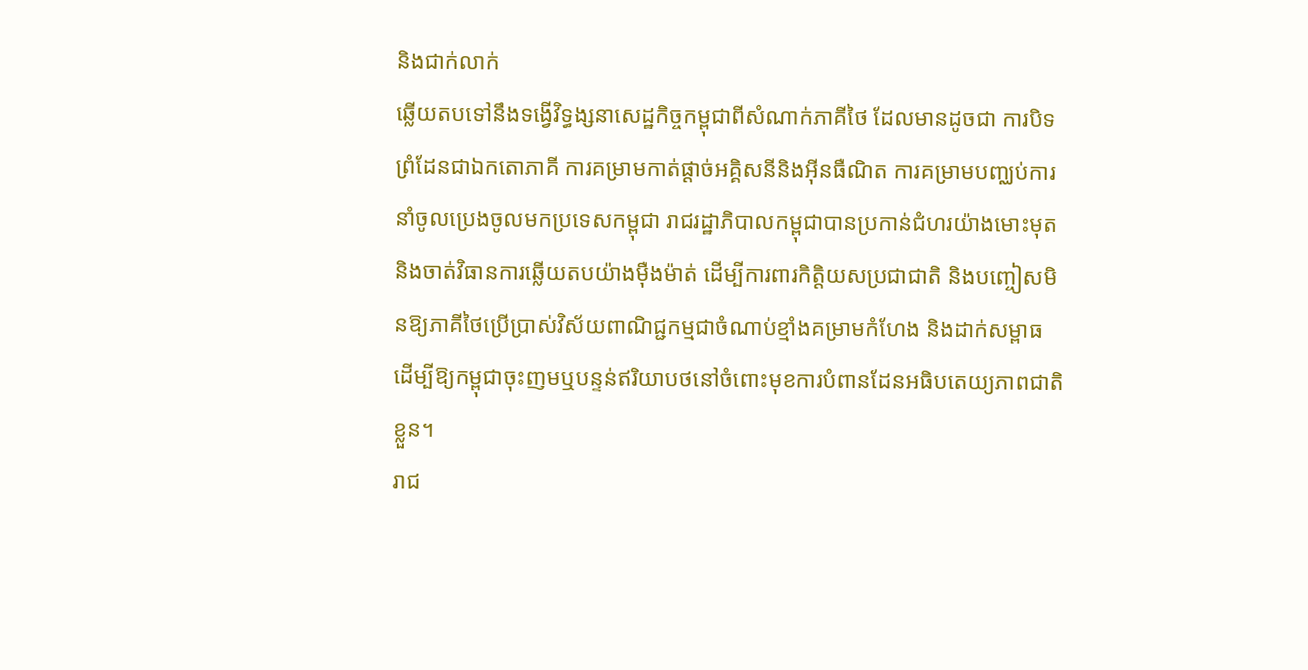និងជាក់លាក់
ឆ្លើយតបទៅនឹងទង្វើវិទ្ធង្សនាសេដ្ឋកិច្ចកម្ពុជាពីសំណាក់ភាគីថៃ ដែលមានដូចជា ការបិទព្រំដែនជាឯកតោភាគី ការគម្រាមកាត់ផ្ដាច់អគ្គិសនីនិងអ៊ីនធឺណិត ការគម្រាមបញ្ឈប់ការនាំចូលប្រេងចូលមកប្រទេសកម្ពុជា រាជរដ្ឋាភិបាលកម្ពុជាបានប្រកាន់ជំហរយ៉ាងមោះមុត និងចាត់វិធានការឆ្លើយតបយ៉ាងម៉ឺងម៉ាត់ ដើម្បីការពារកិត្តិយសប្រជាជាតិ និងបញ្ចៀសមិនឱ្យភាគីថៃប្រើប្រាស់វិស័យពាណិជ្ជកម្មជាចំណាប់ខ្មាំងគម្រាមកំហែង និងដាក់សម្ពាធ ដើម្បីឱ្យកម្ពុជាចុះញមឬបន្ទន់ឥរិយាបថនៅចំពោះមុខការបំពានដែនអធិបតេយ្យភាពជាតិខ្លួន។
រាជ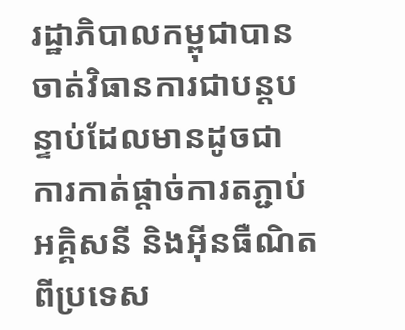រដ្ឋាភិបាលកម្ពុជាបានចាត់វិធានការជាបន្តបន្ទាប់ដែលមានដូចជា ការកាត់ផ្ដាច់ការតភ្ជាប់អគ្គិសនី និងអ៊ីនធឺណិតពីប្រទេស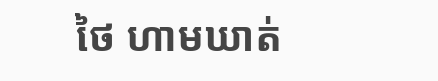ថៃ ហាមឃាត់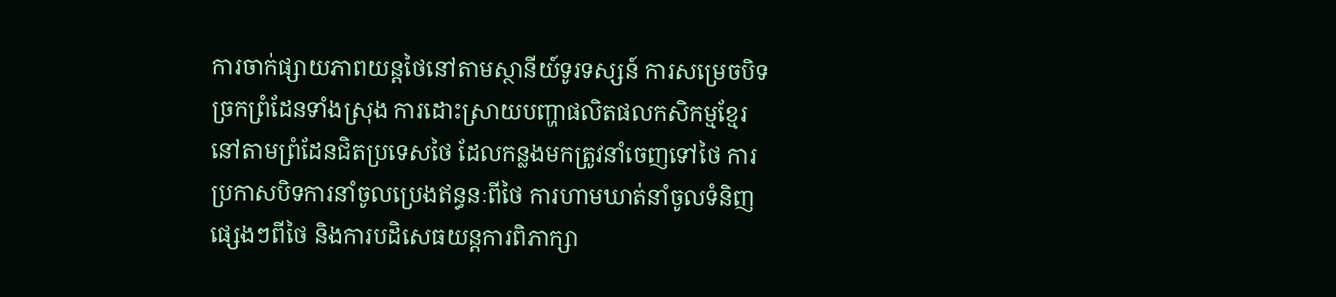ការចាក់ផ្សាយភាពយន្តថៃនៅតាមស្ថានីយ៍ទូរទស្សន៍ ការសម្រេចបិទច្រកព្រំដែនទាំងស្រុង ការដោះស្រាយបញ្ហាផលិតផលកសិកម្មខ្មែរនៅតាមព្រំដែនជិតប្រទេសថៃ ដែលកន្លងមកត្រូវនាំចេញទៅថៃ ការប្រកាសបិទការនាំចូលប្រេងឥន្ធនៈពីថៃ ការហាមឃាត់នាំចូលទំនិញផ្សេងៗពីថៃ និងការបដិសេធយន្តការពិភាក្សា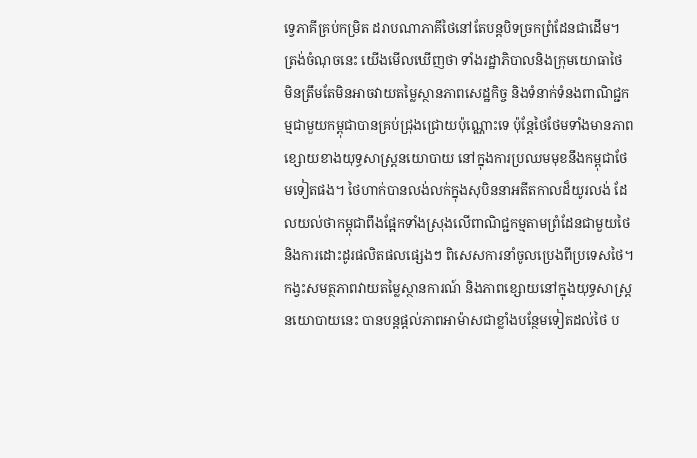ទ្វេភាគីគ្រប់កម្រិត ដរាបណាភាគីថៃនៅតែបន្តបិទច្រកព្រំដែនជាដើម។
ត្រង់ចំណុចនេះ យើងមើលឃើញថា ទាំងរដ្ឋាភិបាលនិងក្រុមយោធាថៃ មិនត្រឹមតែមិនអាចវាយតម្លៃស្ថានភាពសេដ្ឋកិច្ច និងទំនាក់ទំនងពាណិជ្ជកម្មជាមួយកម្ពុជាបានគ្រប់ជ្រុងជ្រោយប៉ុណ្ណោះទេ ប៉ុន្តែថៃថែមទាំងមានភាពខ្សោយខាងយុទ្ធសាស្ត្រនយោបាយ នៅក្នុងការប្រឈមមុខនឹងកម្ពុជាថែមទៀតផង។ ថៃហាក់បានលង់លក់ក្នុងសុបិននាអតីតកាលដ៏យូរលង់ ដែលយល់ថាកម្ពុជាពឹងផ្អែកទាំងស្រុងលើពាណិជ្ជកម្មតាមព្រំដែនជាមួយថៃ និងការដោះដូរផលិតផលផ្សេងៗ ពិសេសការនាំចូលប្រេងពីប្រទេសថៃ។
កង្វះសមត្ថភាពវាយតម្លៃស្ថានការណ៍ និងភាពខ្សោយនៅក្នុងយុទ្ធសាស្ត្រនយោបាយនេះ បានបន្តផ្ដល់ភាពអាម៉ាសជាខ្លាំងបន្ថែមទៀតដល់ថៃ ប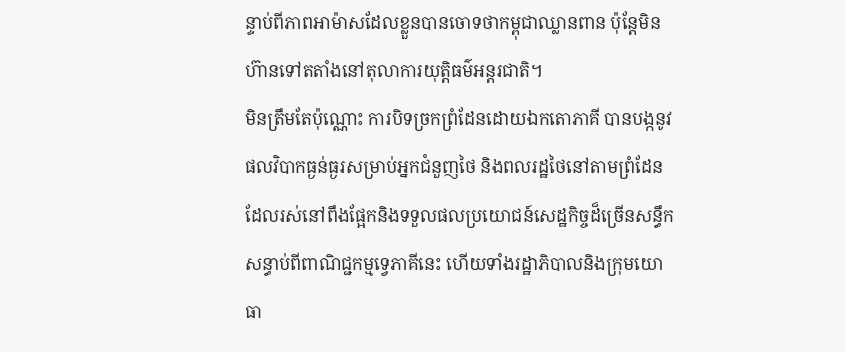ន្ទាប់ពីភាពអាម៉ាសដែលខ្លួនបានចោទថាកម្ពុជាឈ្លានពាន ប៉ុន្តែមិនហ៊ានទៅតតាំងនៅតុលាការយុត្តិធម៌អន្តរជាតិ។
មិនត្រឹមតែប៉ុណ្ណោះ ការបិទច្រកព្រំដែនដោយឯកតោភាគី បានបង្កនូវផលវិបាកធ្ងន់ធ្ងរសម្រាប់អ្នកជំនួញថៃ និងពលរដ្ឋថៃនៅតាមព្រំដែន ដែលរស់នៅពឹងផ្អែកនិងទទួលផលប្រយោជន៍សេដ្ឋកិច្ចដ៏ច្រើនសន្ធឹកសន្ធាប់ពីពាណិជ្ជកម្មទ្វេភាគីនេះ ហើយទាំងរដ្ឋាភិបាលនិងក្រុមយោធា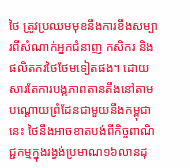ថៃ ត្រូវប្រឈមមុខនឹងការខឹងសម្បារពីសំណាក់អ្នកជំនាញ កសិករ និងផលិតករថៃថែមទៀតផង។ ដោយសារតែការបង្កភាពតានតឹងនៅតាមបណ្ដោយព្រំដែនជាមួយនឹងកម្ពុជានេះ ថៃនឹងអាចខាតបង់ពីកិច្ចពាណិជ្ជកម្មក្នុងរង្វង់ប្រមាណ១៦លានដុ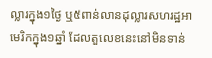ល្លារក្នុង១ថ្ងៃ ឬ៥ពាន់លានដុល្លារសហរដ្ឋអាមេរិកក្នុង១ឆ្នាំ ដែលតួលេខនេះនៅមិនទាន់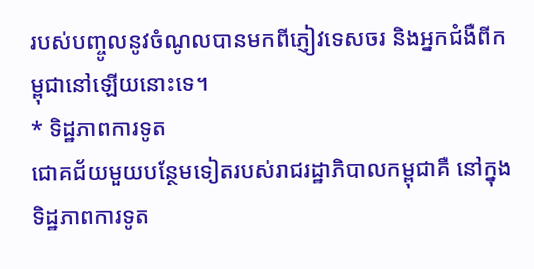របស់បញ្ចូលនូវចំណូលបានមកពីភ្ញៀវទេសចរ និងអ្នកជំងឺពីកម្ពុជានៅឡើយនោះទេ។
* ទិដ្ឋភាពការទូត
ជោគជ័យមួយបន្ថែមទៀតរបស់រាជរដ្ឋាភិបាលកម្ពុជាគឺ នៅក្នុងទិដ្ឋភាពការទូត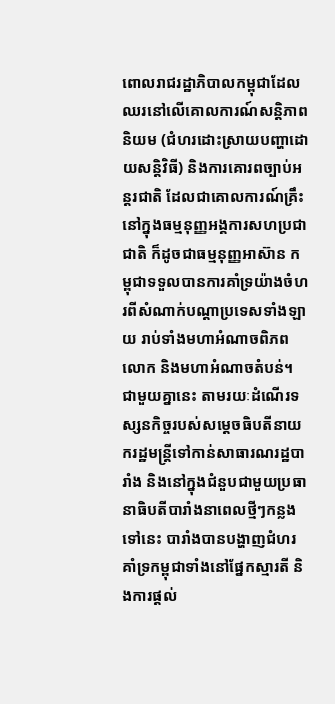ពោលរាជរដ្ឋាភិបាលកម្ពុជាដែលឈរនៅលើគោលការណ៍សន្តិភាពនិយម (ជំហរដោះស្រាយបញ្ហាដោយសន្តិវិធី) និងការគោរពច្បាប់អន្តរជាតិ ដែលជាគោលការណ៍គ្រឹះនៅក្នុងធម្មនុញ្ញអង្គការសហប្រជាជាតិ ក៏ដូចជាធម្មនុញ្ញអាស៊ាន កម្ពុជាទទួលបានការគាំទ្រយ៉ាងចំហរពីសំណាក់បណ្ដាប្រទេសទាំងឡាយ រាប់ទាំងមហាអំណាចពិភពលោក និងមហាអំណាចតំបន់។
ជាមួយគ្នានេះ តាមរយៈដំណើរទស្សនកិច្ចរបស់សម្ដេចធិបតីនាយករដ្ឋមន្ត្រីទៅកាន់សាធារណរដ្ឋបារាំង និងនៅក្នុងជំនួបជាមួយប្រធានាធិបតីបារាំងនាពេលថ្មីៗកន្លងទៅនេះ បារាំងបានបង្ហាញជំហរគាំទ្រកម្ពុជាទាំងនៅផ្នែកស្មារតី និងការផ្ដល់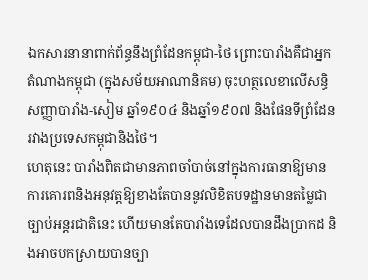ឯកសារនានាពាក់ព័ន្ធនឹងព្រំដែនកម្ពុជា-ថៃ ព្រោះបារាំងគឺជាអ្នកតំណាងកម្ពុជា (ក្នុងសម័យអាណានិគម) ចុះហត្ថលេខាលើសន្ធិសញ្ញាបារាំង-សៀម ឆ្នាំ១៩០៤ និងឆ្នាំ១៩០៧ និងផែនទីព្រំដែនរវាងប្រទេសកម្ពុជានិងថៃ។
ហេតុនេះ បារាំងពិតជាមានភាពចាំបាច់នៅក្នុងការធានាឱ្យមានការគោរពនិងអនុវត្តឱ្យខាងតែបាននូវលិខិតបទដ្ឋានមានតម្លៃជាច្បាប់អន្តរជាតិនេះ ហើយមានតែបារាំងទេដែលបានដឹងប្រាកដ និងអាចបកស្រាយបានច្បា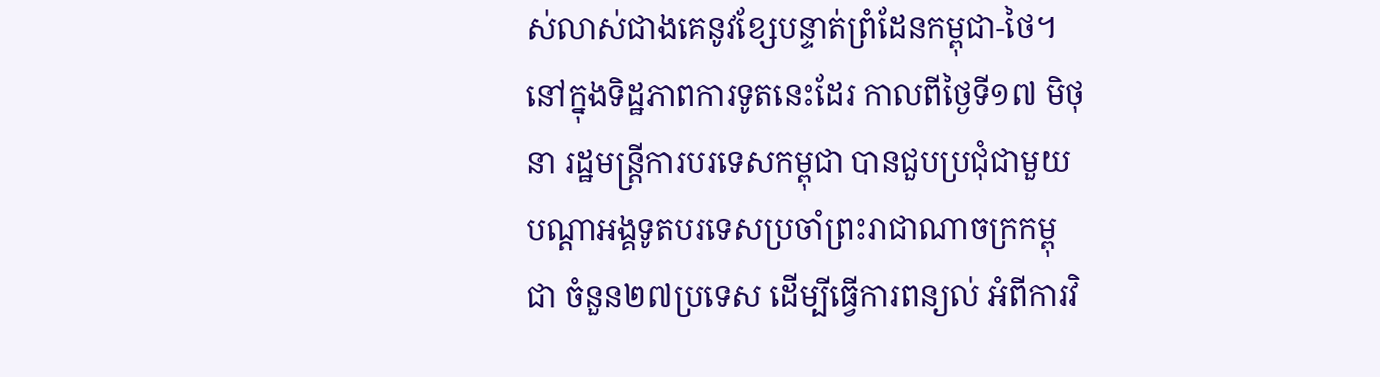ស់លាស់ជាងគេនូវខ្សែបន្ទាត់ព្រំដែនកម្ពុជា-ថៃ។ នៅក្នុងទិដ្ឋភាពការទូតនេះដែរ កាលពីថ្ងៃទី១៧ មិថុនា រដ្ឋមន្ត្រីការបរទេសកម្ពុជា បានជួបប្រជុំជាមួយបណ្តាអង្គទូតបរទេសប្រចាំព្រះរាជាណាចក្រកម្ពុជា ចំនួន២៧ប្រទេស ដើម្បីធ្វើការពន្យល់ អំពីការវិ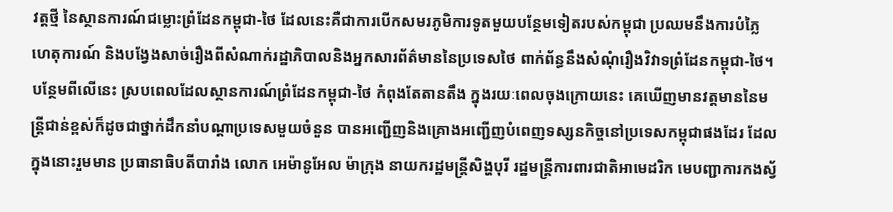វត្តថ្មី នៃស្ថានការណ៍ជម្លោះព្រំដែនកម្ពុជា-ថៃ ដែលនេះគឺជាការបើកសមរភូមិការទូតមួយបន្ថែមទៀតរបស់កម្ពុជា ប្រឈមនឹងការបំភ្លៃហេតុការណ៍ និងបង្វែងសាច់រឿងពីសំណាក់រដ្ឋាភិបាលនិងអ្នកសារព័ត៌មាននៃប្រទេសថៃ ពាក់ព័ន្ធនឹងសំណុំរឿងវិវាទព្រំដែនកម្ពុជា-ថៃ។
បន្ថែមពីលើនេះ ស្របពេលដែលស្ថានការណ៍ព្រំដែនកម្ពុជា-ថៃ កំពុងតែតានតឹង ក្នុងរយៈពេលចុងក្រោយនេះ គេឃើញមានវត្តមាននៃមន្ត្រីជាន់ខ្ពស់ក៏ដូចជាថ្នាក់ដឹកនាំបណ្ដាប្រទេសមួយចំនួន បានអញ្ជើញនិងគ្រោងអញ្ជើញបំពេញទស្សនកិច្ចនៅប្រទេសកម្ពុជាផងដែរ ដែលក្នុងនោះរួមមាន ប្រធានាធិបតីបារាំង លោក អេម៉ានូអែល ម៉ាក្រុង នាយករដ្ឋមន្ត្រីសិង្ហបុរី រដ្ឋមន្រ្តីការពារជាតិអាមេដរិក មេបញ្ជាការកងស្វ័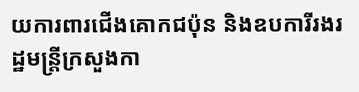យការពារជើងគោកជប៉ុន និងឧបការីរងរដ្ឋមន្រ្តីក្រសួងកា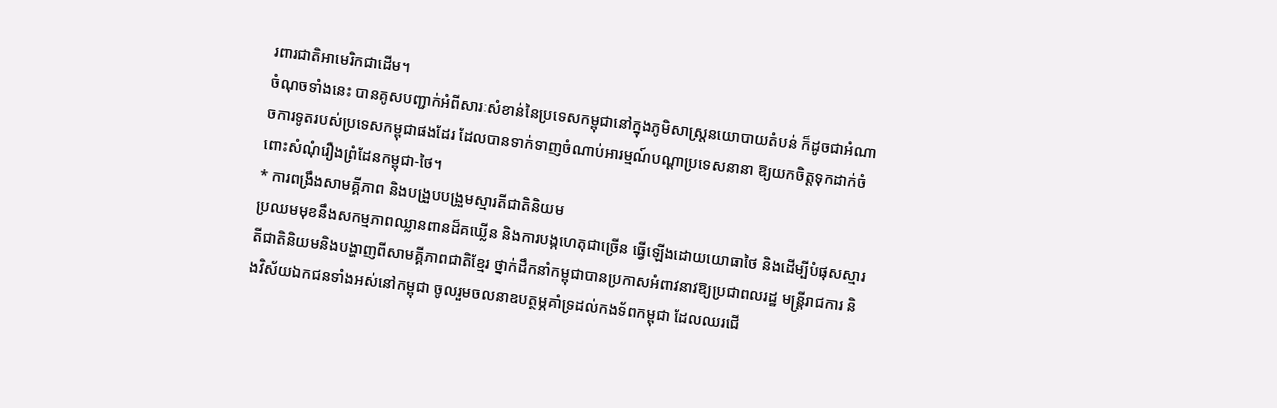រពារជាតិអាមេរិកជាដើម។
ចំណុចទាំងនេះ បានគូសបញ្ជាក់អំពីសារៈសំខាន់នៃប្រទេសកម្ពុជានៅក្នុងភូមិសាស្ត្រនយោបាយតំបន់ ក៏ដូចជាអំណាចការទូតរបស់ប្រទេសកម្ពុជាផងដែរ ដែលបានទាក់ទាញចំណាប់អារម្មណ៍បណ្ដាប្រទេសនានា ឱ្យយកចិត្តទុកដាក់ចំពោះសំណុំរឿងព្រំដែនកម្ពុជា-ថៃ។
* ការពង្រឹងសាមគ្គីភាព និងបង្រួបបង្រួមស្មារតីជាតិនិយម
ប្រឈមមុខនឹងសកម្មភាពឈ្លានពានដ៏គឃ្លើន និងការបង្កហេតុជាច្រើន ធ្វើឡើងដោយយោធាថៃ និងដើម្បីបំផុសស្មារតីជាតិនិយមនិងបង្ហាញពីសាមគ្គីភាពជាតិខ្មែរ ថ្នាក់ដឹកនាំកម្ពុជាបានប្រកាសអំពាវនាវឱ្យប្រជាពលរដ្ឋ មន្ត្រីរាជការ និងវិស័យឯកជនទាំងអស់នៅកម្ពុជា ចូលរួមចលនាឧបត្ថម្ភគាំទ្រដល់កងទ័ពកម្ពុជា ដែលឈរជើ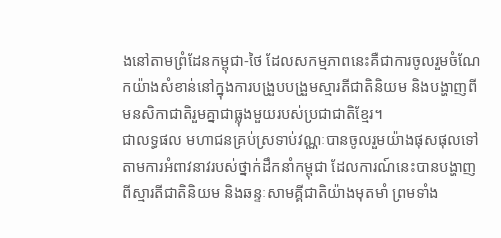ងនៅតាមព្រំដែនកម្ពុជា-ថៃ ដែលសកម្មភាពនេះគឺជាការចូលរួមចំណែកយ៉ាងសំខាន់នៅក្នុងការបង្រួបបង្រួមស្មារតីជាតិនិយម និងបង្ហាញពីមនសិកាជាតិរួមគ្នាជាធ្លុងមួយរបស់ប្រជាជាតិខ្មែរ។
ជាលទ្ធផល មហាជនគ្រប់ស្រទាប់វណ្ណៈបានចូលរួមយ៉ាងផុសផុលទៅតាមការអំពាវនាវរបស់ថ្នាក់ដឹកនាំកម្ពុជា ដែលការណ៍នេះបានបង្ហាញពីស្មារតីជាតិនិយម និងឆន្ទៈសាមគ្គីជាតិយ៉ាងមុតមាំ ព្រមទាំង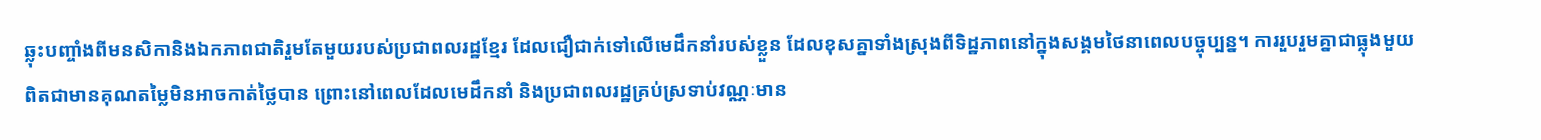ឆ្លុះបញ្ចាំងពីមនសិកានិងឯកភាពជាតិរួមតែមួយរបស់ប្រជាពលរដ្ឋខ្មែរ ដែលជឿជាក់ទៅលើមេដឹកនាំរបស់ខ្លួន ដែលខុសគ្នាទាំងស្រុងពីទិដ្ឋភាពនៅក្នុងសង្គមថៃនាពេលបច្ចុប្បន្ន។ ការរួបរួមគ្នាជាធ្លុងមួយ ពិតជាមានគុណតម្លៃមិនអាចកាត់ថ្លៃបាន ព្រោះនៅពេលដែលមេដឹកនាំ និងប្រជាពលរដ្ឋគ្រប់ស្រទាប់វណ្ណៈមាន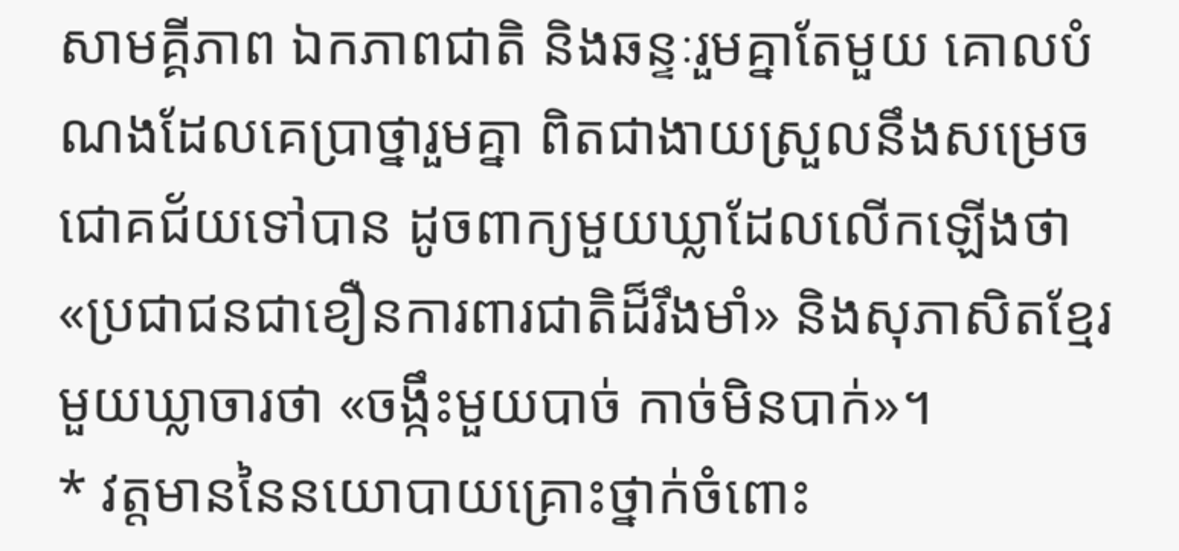សាមគ្គីភាព ឯកភាពជាតិ និងឆន្ទៈរួមគ្នាតែមួយ គោលបំណងដែលគេប្រាថ្នារួមគ្នា ពិតជាងាយស្រួលនឹងសម្រេចជោគជ័យទៅបាន ដូចពាក្យមួយឃ្លាដែលលើកឡើងថា «ប្រជាជនជាខឿនការពារជាតិដ៏រឹងមាំ» និងសុភាសិតខ្មែរមួយឃ្លាចារថា «ចង្កឹះមួយបាច់ កាច់មិនបាក់»។
* វត្តមាននៃនយោបាយគ្រោះថ្នាក់ចំពោះ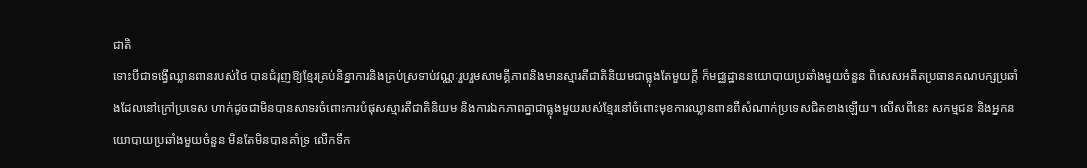ជាតិ
ទោះបីជាទង្វើឈ្លានពានរបស់ថៃ បានជំរុញឱ្យខ្មែរគ្រប់និន្នាការនិងគ្រប់ស្រទាប់វណ្ណៈរួបរួមសាមគ្គីភាពនិងមានស្មារតីជាតិនិយមជាធ្លុងតែមួយក្ដី ក៏មជ្ឈដ្ឋាននយោបាយប្រឆាំងមួយចំនួន ពិសេសអតីតប្រធានគណបក្សប្រឆាំងដែលនៅក្រៅប្រទេស ហាក់ដូចជាមិនបានសាទរចំពោះការបំផុសស្មារតីជាតិនិយម និងការឯកភាពគ្នាជាធ្លុងមួយរបស់ខ្មែរនៅចំពោះមុខការឈ្លានពានពីសំណាក់ប្រទេសជិតខាងឡើយ។ លើសពីនេះ សកម្មជន និងអ្នកនយោបាយប្រឆាំងមួយចំនួន មិនតែមិនបានគាំទ្រ លើកទឹក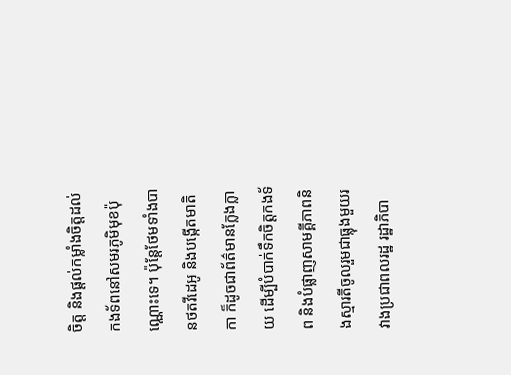ចិត្ត និងផ្ដល់កម្លាំងចិត្តដល់កងទ័ពនៅសមរភូមិមុខប៉ុណ្ណោះទេ។ ប៉ុន្តែថែមទាំងបានថតវីដេអូ និងបង្កើតមាតិកា ក៏ដូចជាព័ត៌មានក្លែងក្លាយ ដើម្បីបំបាក់ទឹកចិត្តកងទ័ព និងបំផ្លាញសាមគ្គីភាពនិងស្មារតីចូលរួមជាធ្លុងមួយរវាងប្រជាពលរដ្ឋ រដ្ឋាភិបា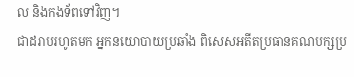ល និងកងទ័ពទៅវិញ។
ជាដរាបរហូតមក អ្នកនយោបាយប្រឆាំង ពិសេសអតីតប្រធានគណបក្សប្រ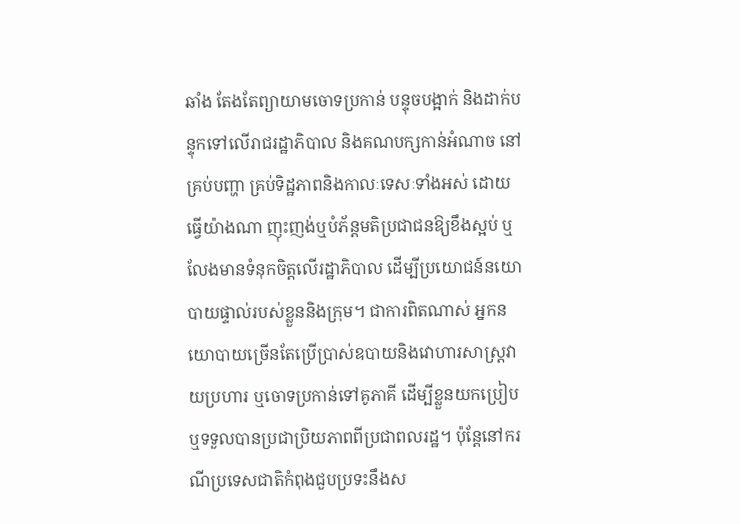ឆាំង តែងតែព្យាយាមចោទប្រកាន់ បន្ទុចបង្អាក់ និងដាក់បន្ទុកទៅលើរាជរដ្ឋាភិបាល និងគណបក្សកាន់អំណាច នៅគ្រប់បញ្ហា គ្រប់ទិដ្ឋភាពនិងកាលៈទេសៈទាំងអស់ ដោយធ្វើយ៉ាងណា ញុះញង់ឬបំភ័ន្តមតិប្រជាជនឱ្យខឹងស្អប់ ឬលែងមានទំនុកចិត្តលើរដ្ឋាភិបាល ដើម្បីប្រយោជន៍នយោបាយផ្ទាល់របស់ខ្លួននិងក្រុម។ ជាការពិតណាស់ អ្នកនយោបាយច្រើនតែប្រើប្រាស់ឧបាយនិងវោហារសាស្ត្រវាយប្រហារ ឬចោទប្រកាន់ទៅគូភាគី ដើម្បីខ្លួនយកប្រៀបឬទទួលបានប្រជាប្រិយភាពពីប្រជាពលរដ្ឋ។ ប៉ុន្តែនៅករណីប្រទេសជាតិកំពុងជួបប្រទះនឹងស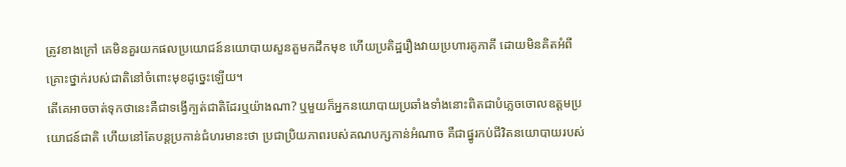ត្រូវខាងក្រៅ គេមិនគួរយកផលប្រយោជន៍នយោបាយសួនតួមកដឹកមុខ ហើយប្រតិដ្ឋរឿងវាយប្រហារគូភាគី ដោយមិនគិតអំពីគ្រោះថ្នាក់របស់ជាតិនៅចំពោះមុខដូច្នេះឡើយ។
តើគេអាចចាត់ទុកថានេះគឺជាទង្វើក្បត់ជាតិដែរឬយ៉ាងណា? ឬមួយក៏អ្នកនយោបាយប្រឆាំងទាំងនោះពិតជាបំភ្លេចចោលឧត្ដមប្រយោជន៍ជាតិ ហើយនៅតែបន្តប្រកាន់ជំហរមានះថា ប្រជាប្រិយភាពរបស់គណបក្សកាន់អំណាច គឺជាផ្នូរកប់ជីវិតនយោបាយរបស់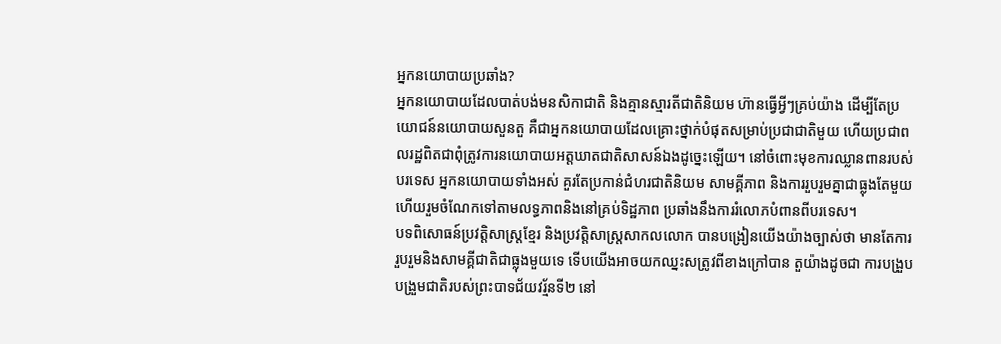អ្នកនយោបាយប្រឆាំង?
អ្នកនយោបាយដែលបាត់បង់មនសិកាជាតិ និងគ្មានស្មារតីជាតិនិយម ហ៊ានធ្វើអ្វីៗគ្រប់យ៉ាង ដើម្បីតែប្រយោជន៍នយោបាយសួនតួ គឺជាអ្នកនយោបាយដែលគ្រោះថ្នាក់បំផុតសម្រាប់ប្រជាជាតិមួយ ហើយប្រជាពលរដ្ឋពិតជាពុំត្រូវការនយោបាយអត្តឃាតជាតិសាសន៍ឯងដូច្នេះឡើយ។ នៅចំពោះមុខការឈ្លានពានរបស់បរទេស អ្នកនយោបាយទាំងអស់ គួរតែប្រកាន់ជំហរជាតិនិយម សាមគ្គីភាព និងការរួបរួមគ្នាជាធ្លុងតែមួយ ហើយរួមចំណែកទៅតាមលទ្ធភាពនិងនៅគ្រប់ទិដ្ឋភាព ប្រឆាំងនឹងការរំលោភបំពានពីបរទេស។
បទពិសោធន៍ប្រវត្តិសាស្ត្រខ្មែរ និងប្រវត្តិសាស្ត្រសាកលលោក បានបង្រៀនយើងយ៉ាងច្បាស់ថា មានតែការរួបរួមនិងសាមគ្គីជាតិជាធ្លុងមួយទេ ទើបយើងអាចយកឈ្នះសត្រូវពីខាងក្រៅបាន តួយ៉ាងដូចជា ការបង្រួបបង្រួមជាតិរបស់ព្រះបាទជ័យវរ្ម័នទី២ នៅ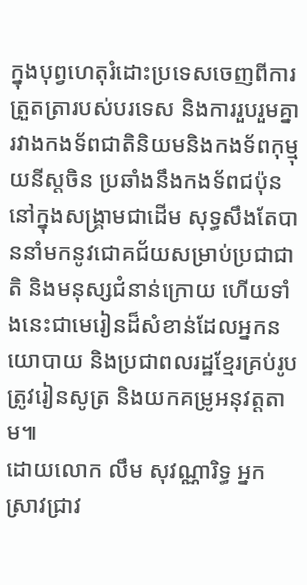ក្នុងបុព្វហេតុរំដោះប្រទេសចេញពីការត្រួតត្រារបស់បរទេស និងការរួបរួមគ្នារវាងកងទ័ពជាតិនិយមនិងកងទ័ពកុម្មុយនីស្តចិន ប្រឆាំងនឹងកងទ័ពជប៉ុននៅក្នុងសង្គ្រាមជាដើម សុទ្ធសឹងតែបាននាំមកនូវជោគជ័យសម្រាប់ប្រជាជាតិ និងមនុស្សជំនាន់ក្រោយ ហើយទាំងនេះជាមេរៀនដ៏សំខាន់ដែលអ្នកនយោបាយ និងប្រជាពលរដ្ឋខ្មែរគ្រប់រូបត្រូវរៀនសូត្រ និងយកគម្រូអនុវត្តតាម៕
ដោយលោក លឹម សុវណ្ណារិទ្ធ អ្នកស្រាវជ្រាវ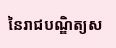នៃរាជបណ្ឌិត្យស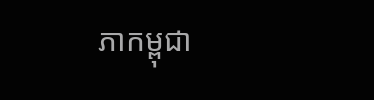ភាកម្ពុជា